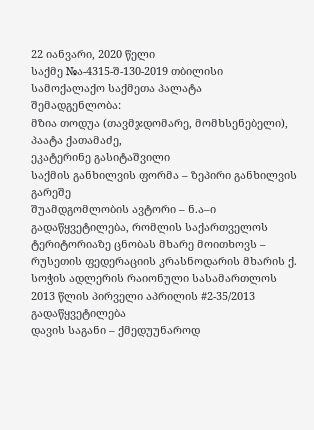22 იანვარი, 2020 წელი
საქმე №ა-4315-შ-130-2019 თბილისი
სამოქალაქო საქმეთა პალატა
შემადგენლობა:
მზია თოდუა (თავმჯდომარე, მომხსენებელი),
პაატა ქათამაძე,
ეკატერინე გასიტაშვილი
საქმის განხილვის ფორმა – ზეპირი განხილვის გარეშე
შუამდგომლობის ავტორი – ნ.ა–ი
გადაწყვეტილება, რომლის საქართველოს ტერიტორიაზე ცნობას მხარე მოითხოვს – რუსეთის ფედერაციის კრასნოდარის მხარის ქ. სოჭის ადლერის რაიონული სასამართლოს 2013 წლის პირველი აპრილის #2-35/2013 გადაწყვეტილება
დავის საგანი – ქმედუუნაროდ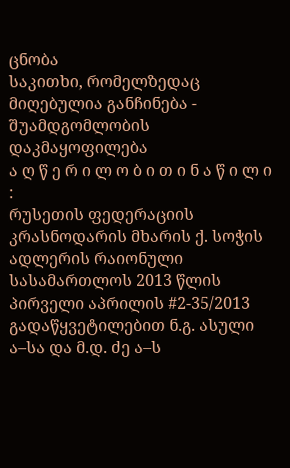ცნობა
საკითხი, რომელზედაც მიღებულია განჩინება - შუამდგომლობის დაკმაყოფილება
ა ღ წ ე რ ი ლ ო ბ ი თ ი ნ ა წ ი ლ ი :
რუსეთის ფედერაციის კრასნოდარის მხარის ქ. სოჭის ადლერის რაიონული სასამართლოს 2013 წლის პირველი აპრილის #2-35/2013 გადაწყვეტილებით ნ.გ. ასული ა–სა და მ.დ. ძე ა–ს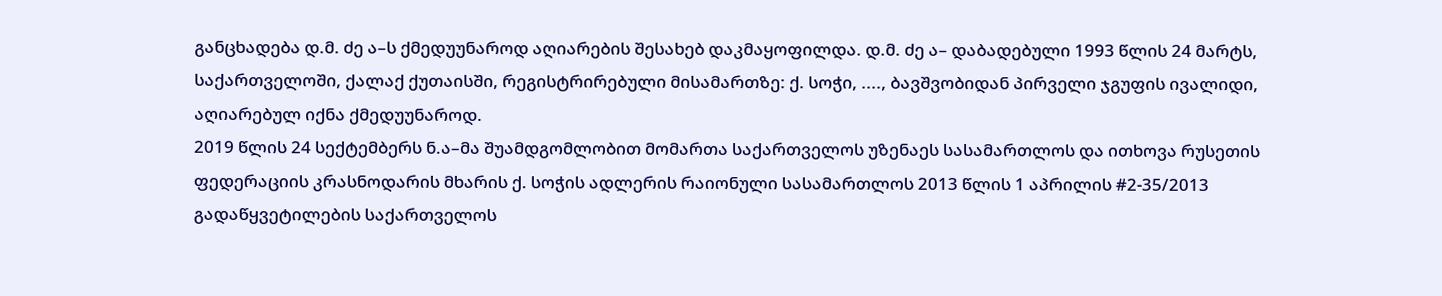განცხადება დ.მ. ძე ა–ს ქმედუუნაროდ აღიარების შესახებ დაკმაყოფილდა. დ.მ. ძე ა– დაბადებული 1993 წლის 24 მარტს, საქართველოში, ქალაქ ქუთაისში, რეგისტრირებული მისამართზე: ქ. სოჭი, ...., ბავშვობიდან პირველი ჯგუფის ივალიდი, აღიარებულ იქნა ქმედუუნაროდ.
2019 წლის 24 სექტემბერს ნ.ა–მა შუამდგომლობით მომართა საქართველოს უზენაეს სასამართლოს და ითხოვა რუსეთის ფედერაციის კრასნოდარის მხარის ქ. სოჭის ადლერის რაიონული სასამართლოს 2013 წლის 1 აპრილის #2-35/2013 გადაწყვეტილების საქართველოს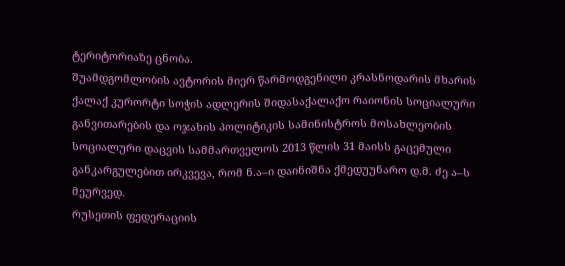ტერიტორიაზე ცნობა.
შუამდგომლობის ავტორის მიერ წარმოდგენილი კრასნოდარის მხარის ქალაქ კურორტი სოჭის ადლერის შიდასაქალაქო რაიონის სოციალური განვითარების და ოჯახის პოლიტიკის სამინისტროს მოსახლეობის სოციალური დაცვის სამმართველოს 2013 წლის 31 მაისს გაცემული განკარგულებით ირკვევა, რომ ნ.ა–ი დაინიშნა ქმედუუნარო დ.მ. ძე ა–ს მეურვედ.
რუსეთის ფედერაციის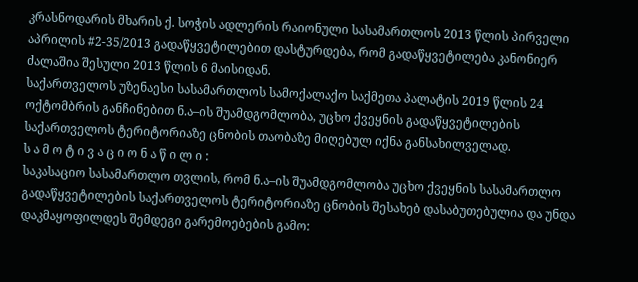კრასნოდარის მხარის ქ. სოჭის ადლერის რაიონული სასამართლოს 2013 წლის პირველი აპრილის #2-35/2013 გადაწყვეტილებით დასტურდება, რომ გადაწყვეტილება კანონიერ ძალაშია შესული 2013 წლის 6 მაისიდან.
საქართველოს უზენაესი სასამართლოს სამოქალაქო საქმეთა პალატის 2019 წლის 24 ოქტომბრის განჩინებით ნ.ა–ის შუამდგომლობა, უცხო ქვეყნის გადაწყვეტილების საქართველოს ტერიტორიაზე ცნობის თაობაზე მიღებულ იქნა განსახილველად.
ს ა მ ო ტ ი ვ ა ც ი ო ნ ა წ ი ლ ი :
საკასაციო სასამართლო თვლის, რომ ნ.ა–ის შუამდგომლობა უცხო ქვეყნის სასამართლო გადაწყვეტილების საქართველოს ტერიტორიაზე ცნობის შესახებ დასაბუთებულია და უნდა დაკმაყოფილდეს შემდეგი გარემოებების გამო: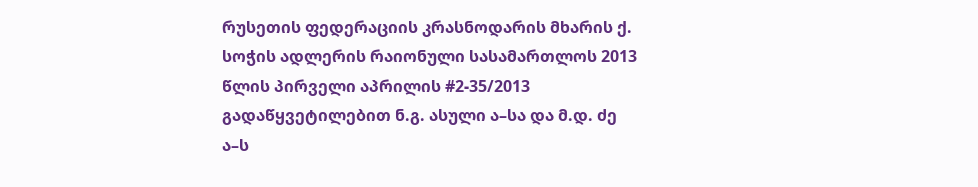რუსეთის ფედერაციის კრასნოდარის მხარის ქ. სოჭის ადლერის რაიონული სასამართლოს 2013 წლის პირველი აპრილის #2-35/2013 გადაწყვეტილებით ნ.გ. ასული ა–სა და მ.დ. ძე ა–ს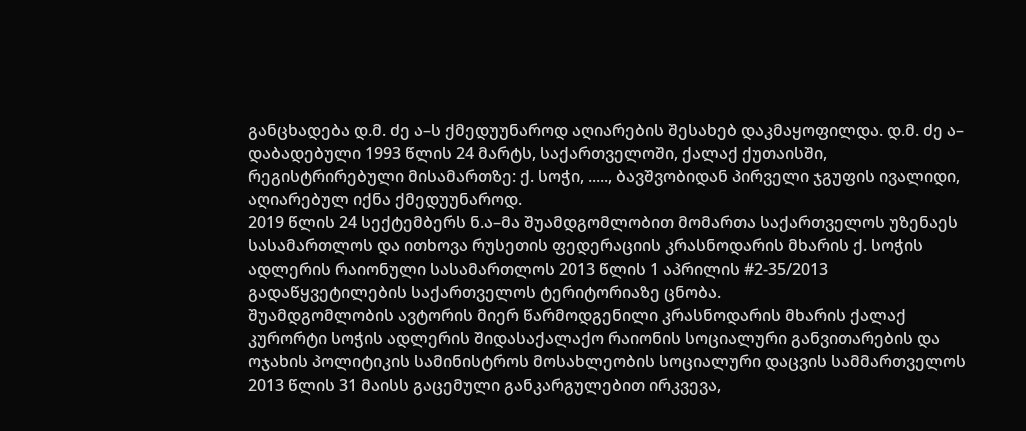განცხადება დ.მ. ძე ა–ს ქმედუუნაროდ აღიარების შესახებ დაკმაყოფილდა. დ.მ. ძე ა– დაბადებული 1993 წლის 24 მარტს, საქართველოში, ქალაქ ქუთაისში, რეგისტრირებული მისამართზე: ქ. სოჭი, ....., ბავშვობიდან პირველი ჯგუფის ივალიდი, აღიარებულ იქნა ქმედუუნაროდ.
2019 წლის 24 სექტემბერს ნ.ა–მა შუამდგომლობით მომართა საქართველოს უზენაეს სასამართლოს და ითხოვა რუსეთის ფედერაციის კრასნოდარის მხარის ქ. სოჭის ადლერის რაიონული სასამართლოს 2013 წლის 1 აპრილის #2-35/2013 გადაწყვეტილების საქართველოს ტერიტორიაზე ცნობა.
შუამდგომლობის ავტორის მიერ წარმოდგენილი კრასნოდარის მხარის ქალაქ კურორტი სოჭის ადლერის შიდასაქალაქო რაიონის სოციალური განვითარების და ოჯახის პოლიტიკის სამინისტროს მოსახლეობის სოციალური დაცვის სამმართველოს 2013 წლის 31 მაისს გაცემული განკარგულებით ირკვევა,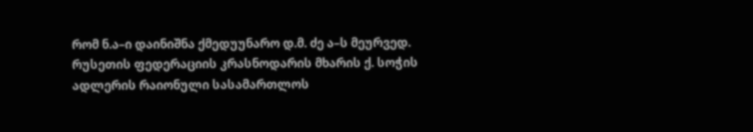რომ ნ.ა–ი დაინიშნა ქმედუუნარო დ.მ. ძე ა–ს მეურვედ.
რუსეთის ფედერაციის კრასნოდარის მხარის ქ. სოჭის ადლერის რაიონული სასამართლოს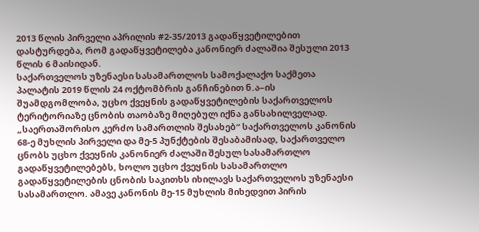2013 წლის პირველი აპრილის #2-35/2013 გადაწყვეტილებით დასტურდება, რომ გადაწყვეტილება კანონიერ ძალაშია შესული 2013 წლის 6 მაისიდან.
საქართველოს უზენაესი სასამართლოს სამოქალაქო საქმეთა პალატის 2019 წლის 24 ოქტომბრის განჩინებით ნ.ა–ის შუამდგომლობა, უცხო ქვეყნის გადაწყვეტილების საქართველოს ტერიტორიაზე ცნობის თაობაზე მიღებულ იქნა განსახილველად.
„საერთაშორისო კერძო სამართლის შესახებ“ საქართველოს კანონის 68-ე მუხლის პირველი და მე-5 პუნქტების შესაბამისად, საქართველო ცნობს უცხო ქვეყნის კანონიერ ძალაში შესულ სასამართლო გადაწყვეტილებებს, ხოლო უცხო ქვეყნის სასამართლო გადაწყვეტილების ცნობის საკითხს იხილავს საქართველოს უზენაესი სასამართლო. ამავე კანონის მე-15 მუხლის მიხედვით პირის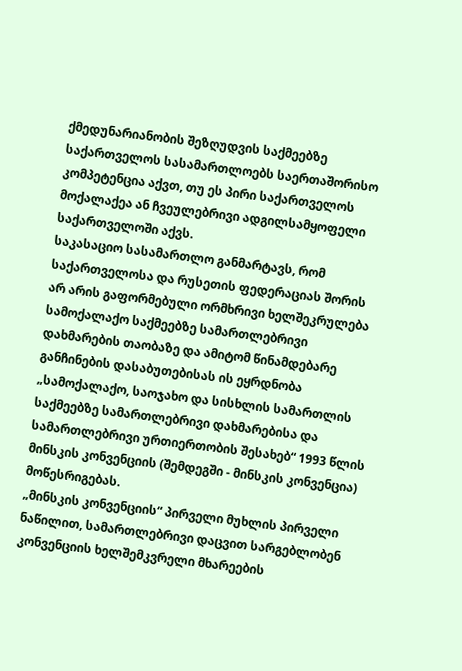ქმედუნარიანობის შეზღუდვის საქმეებზე საქართველოს სასამართლოებს საერთაშორისო კომპეტენცია აქვთ, თუ ეს პირი საქართველოს მოქალაქეა ან ჩვეულებრივი ადგილსამყოფელი საქართველოში აქვს.
საკასაციო სასამართლო განმარტავს, რომ საქართველოსა და რუსეთის ფედერაციას შორის არ არის გაფორმებული ორმხრივი ხელშეკრულება სამოქალაქო საქმეებზე სამართლებრივი დახმარების თაობაზე და ამიტომ წინამდებარე განჩინების დასაბუთებისას ის ეყრდნობა „სამოქალაქო, საოჯახო და სისხლის სამართლის საქმეებზე სამართლებრივი დახმარებისა და სამართლებრივი ურთიერთობის შესახებ“ 1993 წლის მინსკის კონვენციის (შემდეგში - მინსკის კონვენცია) მოწესრიგებას.
„მინსკის კონვენციის“ პირველი მუხლის პირველი ნაწილით, სამართლებრივი დაცვით სარგებლობენ კონვენციის ხელშემკვრელი მხარეების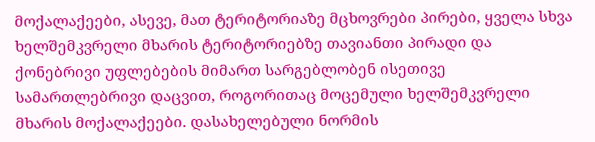მოქალაქეები, ასევე, მათ ტერიტორიაზე მცხოვრები პირები, ყველა სხვა ხელშემკვრელი მხარის ტერიტორიებზე თავიანთი პირადი და ქონებრივი უფლებების მიმართ სარგებლობენ ისეთივე სამართლებრივი დაცვით, როგორითაც მოცემული ხელშემკვრელი მხარის მოქალაქეები. დასახელებული ნორმის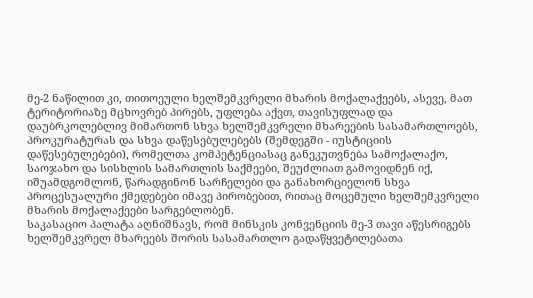მე-2 ნაწილით კი, თითოეული ხელშემკვრელი მხარის მოქალაქეებს, ასევე, მათ ტერიტორიაზე მცხოვრებ პირებს, უფლება აქვთ, თავისუფლად და დაუბრკოლებლივ მიმართონ სხვა ხელშემკვრელი მხარეების სასამართლოებს, პროკურატურას და სხვა დაწესებულებებს (შემდეგში - იუსტიციის დაწესებულებები), რომელთა კომპეტენციასაც განეკუთვნება სამოქალაქო, საოჯახო და სისხლის სამართლის საქმეები, შეუძლიათ გამოვიდნენ იქ, იშუამდგომლონ, წარადგინონ სარჩელები და განახორციელონ სხვა პროცესუალური ქმედებები იმავე პირობებით, რითაც მოცემული ხელშემკვრელი მხარის მოქალაქეები სარგებლობენ.
საკასაციო პალატა აღნიშნავს, რომ მინსკის კონვენციის მე-3 თავი აწესრიგებს ხელშემკვრელ მხარეებს შორის სასამართლო გადაწყვეტილებათა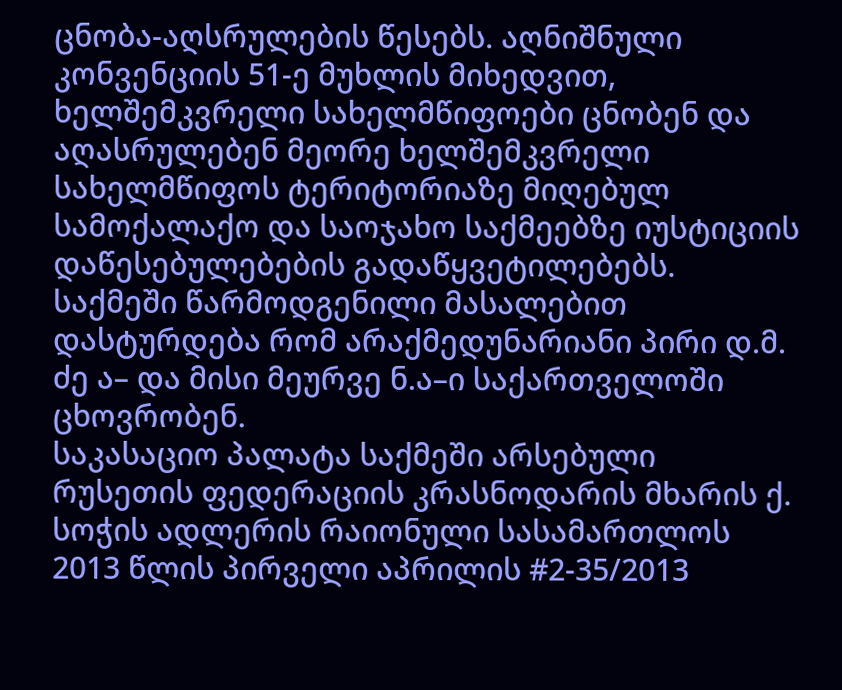ცნობა-აღსრულების წესებს. აღნიშნული კონვენციის 51-ე მუხლის მიხედვით, ხელშემკვრელი სახელმწიფოები ცნობენ და აღასრულებენ მეორე ხელშემკვრელი სახელმწიფოს ტერიტორიაზე მიღებულ სამოქალაქო და საოჯახო საქმეებზე იუსტიციის დაწესებულებების გადაწყვეტილებებს.
საქმეში წარმოდგენილი მასალებით დასტურდება რომ არაქმედუნარიანი პირი დ.მ. ძე ა– და მისი მეურვე ნ.ა–ი საქართველოში ცხოვრობენ.
საკასაციო პალატა საქმეში არსებული რუსეთის ფედერაციის კრასნოდარის მხარის ქ. სოჭის ადლერის რაიონული სასამართლოს 2013 წლის პირველი აპრილის #2-35/2013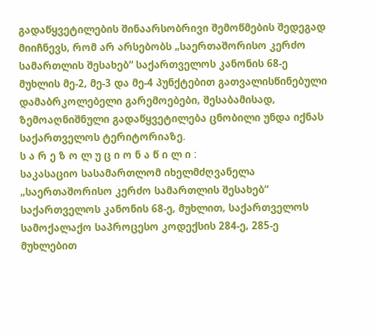გადაწყვეტილების შინაარსობრივი შემოწმების შედეგად მიიჩნევს, რომ არ არსებობს „საერთაშორისო კერძო სამართლის შესახებ“ საქართველოს კანონის 68-ე მუხლის მე-2, მე-3 და მე-4 პუნქტებით გათვალისწინებული დამაბრკოლებელი გარემოებები, შესაბამისად, ზემოაღნიშნული გადაწყვეტილება ცნობილი უნდა იქნას საქართველოს ტერიტორიაზე.
ს ა რ ე ზ ო ლ უ ც ი ო ნ ა წ ი ლ ი :
საკასაციო სასამართლომ იხელმძღვანელა „საერთაშორისო კერძო სამართლის შესახებ“ საქართველოს კანონის 68-ე, მუხლით, საქართველოს სამოქალაქო საპროცესო კოდექსის 284-ე, 285-ე მუხლებით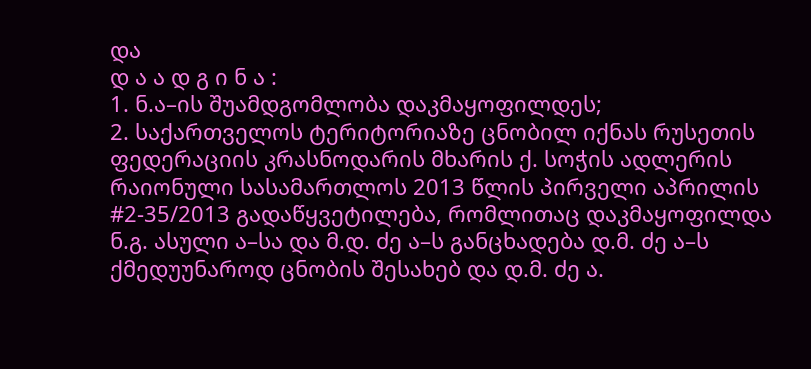და
დ ა ა დ გ ი ნ ა :
1. ნ.ა–ის შუამდგომლობა დაკმაყოფილდეს;
2. საქართველოს ტერიტორიაზე ცნობილ იქნას რუსეთის ფედერაციის კრასნოდარის მხარის ქ. სოჭის ადლერის რაიონული სასამართლოს 2013 წლის პირველი აპრილის #2-35/2013 გადაწყვეტილება, რომლითაც დაკმაყოფილდა ნ.გ. ასული ა–სა და მ.დ. ძე ა–ს განცხადება დ.მ. ძე ა–ს ქმედუუნაროდ ცნობის შესახებ და დ.მ. ძე ა.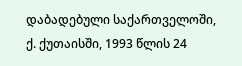დაბადებული საქართველოში, ქ. ქუთაისში, 1993 წლის 24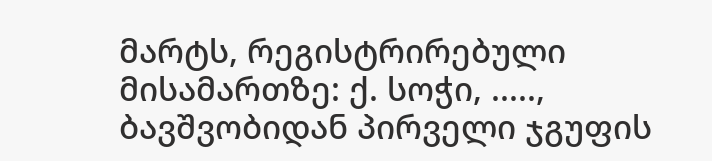მარტს, რეგისტრირებული მისამართზე: ქ. სოჭი, ....., ბავშვობიდან პირველი ჯგუფის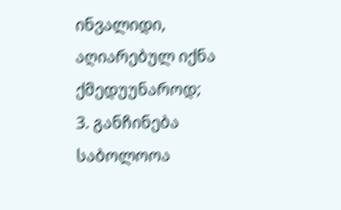ინვალიდი, აღიარებულ იქნა ქმედუუნაროდ;
3. განჩინება საბოლოოა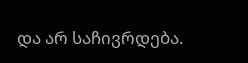და არ საჩივრდება.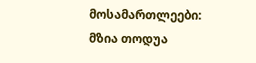მოსამართლეები: მზია თოდუა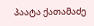პაატა ქათამაძე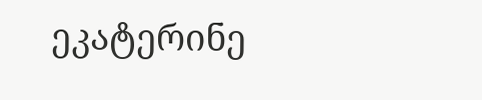ეკატერინე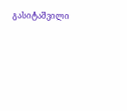გასიტაშვილი